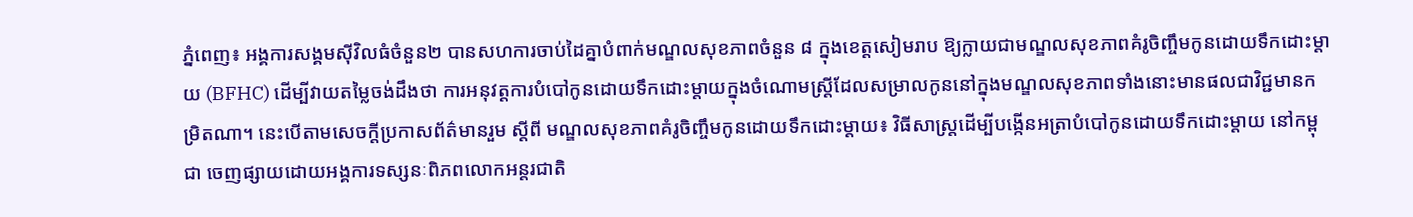ភ្នំពេញ៖ អង្គការសង្គមស៊ីវិលធំចំនួន២ បានសហការចាប់ដៃគ្នាបំពាក់មណ្ឌលសុខភាពចំនួន ៨ ក្នុងខេត្តសៀមរាប ឱ្យក្លាយជាមណ្ឌលសុខភាពគំរូចិញ្ចឹមកូនដោយទឹកដោះម្តាយ (BFHC) ដើម្បីវាយតម្លៃចង់ដឹងថា ការអនុវត្តការបំបៅកូនដោយទឹកដោះម្តាយក្នុងចំណោមស្ត្រីដែលសម្រាលកូននៅក្នុងមណ្ឌលសុខភាពទាំងនោះមានផលជាវិជ្ជមានកម្រិតណា។ នេះបើតាមសេចក្តីប្រកាសព័ត៌មានរួម ស្តីពី មណ្ឌលសុខភាពគំរូចិញ្ចឹមកូនដោយទឹកដោះម្តាយ៖ វិធីសាស្រ្តដើម្បីបង្កើនអត្រាបំបៅកូនដោយទឹកដោះម្តាយ នៅកម្ពុជា ចេញផ្សាយដោយអង្គការទស្សនៈពិភពលោកអន្តរជាតិ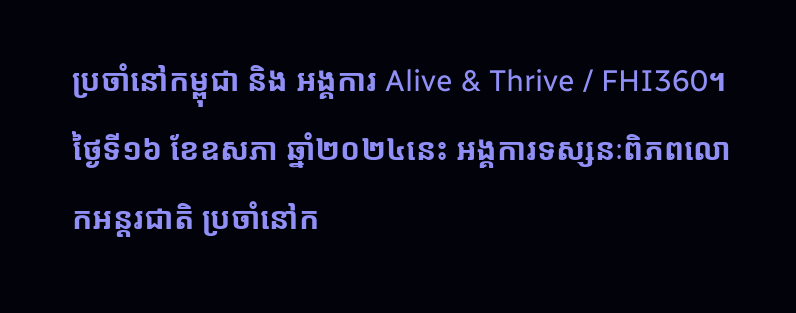ប្រចាំនៅកម្ពុជា និង អង្គការ Alive & Thrive / FHI360។
ថ្ងៃទី១៦ ខែឧសភា ឆ្នាំ២០២៤នេះ អង្គការទស្សនៈពិភពលោកអន្តរជាតិ ប្រចាំនៅក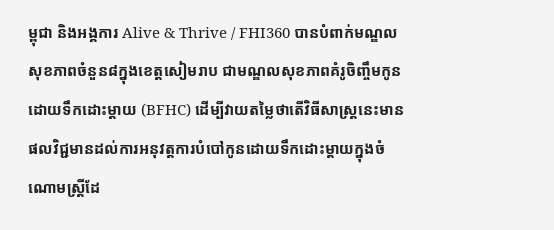ម្ពុជា និងអង្គការ Alive & Thrive / FHI360 បានបំពាក់មណ្ឌលសុខភាពចំនួន៨ក្នុងខេត្តសៀមរាប ជាមណ្ឌលសុខភាពគំរូចិញ្ចឹមកូនដោយទឹកដោះម្តាយ (BFHC) ដើម្បីវាយតម្លៃថាតើវិធីសាស្រ្តនេះមានផលវិជ្ជមានដល់ការអនុវត្តការបំបៅកូនដោយទឹកដោះម្តាយក្នុងចំណោមស្ត្រីដែ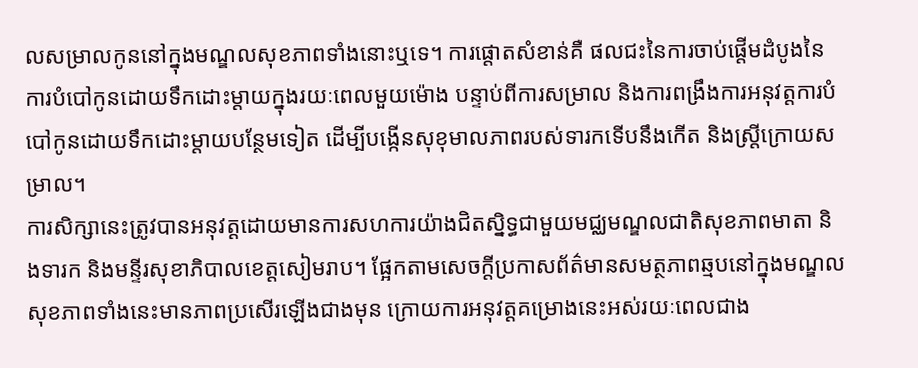លសម្រាលកូននៅក្នុងមណ្ឌលសុខភាពទាំងនោះឬទេ។ ការផ្តោតសំខាន់គឺ ផលជះនៃការចាប់ផ្តើមដំបូងនៃការបំបៅកូនដោយទឹកដោះម្តាយក្នុងរយៈពេលមួយម៉ោង បន្ទាប់ពីការសម្រាល និងការពង្រឹងការអនុវត្តការបំបៅកូនដោយទឹកដោះម្តាយបន្ថែមទៀត ដើម្បីបង្កើនសុខុមាលភាពរបស់ទារកទើបនឹងកើត និងស្រ្តីក្រោយសម្រាល។
ការសិក្សានេះត្រូវបានអនុវត្តដោយមានការសហការយ៉ាងជិតស្និទ្ធជាមួយមជ្ឈមណ្ឌលជាតិសុខភាពមាតា និងទារក និងមន្ទីរសុខាភិបាលខេត្តសៀមរាប។ ផ្អែកតាមសេចក្តីប្រកាសព័ត៌មានសមត្ថភាពឆ្មបនៅក្នុងមណ្ឌលសុខភាពទាំងនេះមានភាពប្រសើរឡើងជាងមុន ក្រោយការអនុវត្តគម្រោងនេះអស់រយៈពេលជាង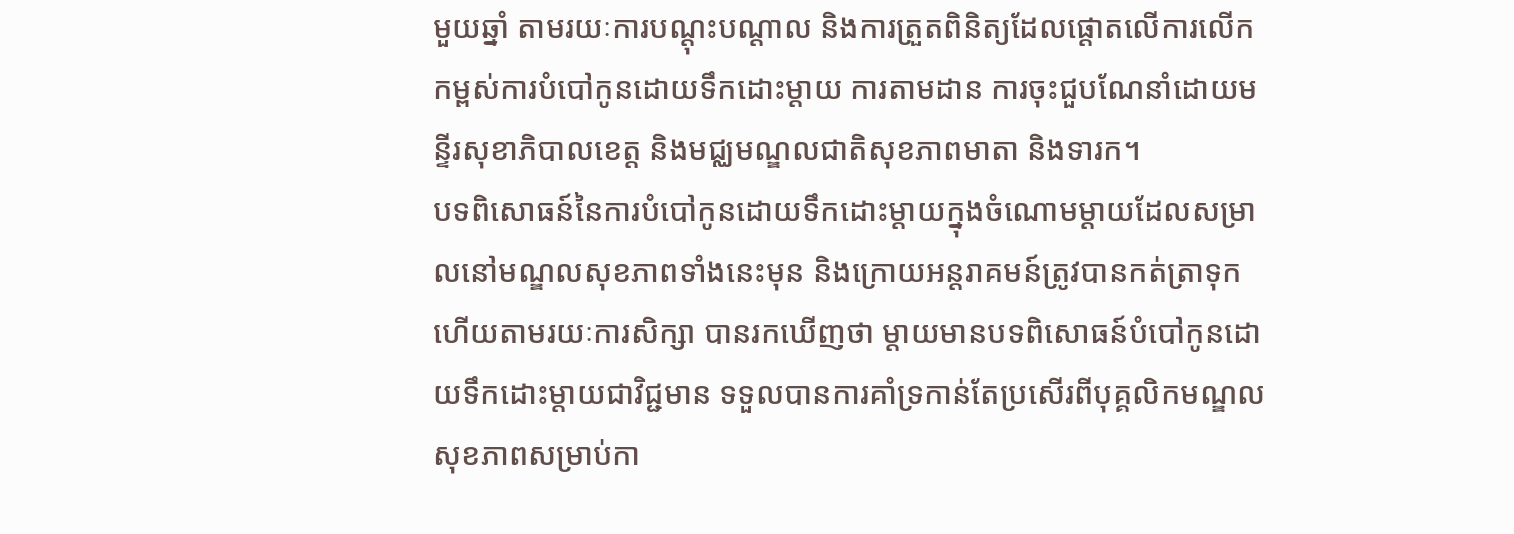មួយឆ្នាំ តាមរយៈការបណ្តុះបណ្តាល និងការត្រួតពិនិត្យដែលផ្តោតលើការលើកកម្ពស់ការបំបៅកូនដោយទឹកដោះម្តាយ ការតាមដាន ការចុះជួបណែនាំដោយមន្ទីរសុខាភិបាលខេត្ត និងមជ្ឈមណ្ឌលជាតិសុខភាពមាតា និងទារក។
បទពិសោធន៍នៃការបំបៅកូនដោយទឹកដោះម្តាយក្នុងចំណោមម្តាយដែលសម្រាលនៅមណ្ឌលសុខភាពទាំងនេះមុន និងក្រោយអន្តរាគមន៍ត្រូវបានកត់ត្រាទុក ហើយតាមរយៈការសិក្សា បានរកឃើញថា ម្តាយមានបទពិសោធន៍បំបៅកូនដោយទឹកដោះម្តាយជាវិជ្ជមាន ទទួលបានការគាំទ្រកាន់តែប្រសើរពីបុគ្គលិកមណ្ឌលសុខភាពសម្រាប់កា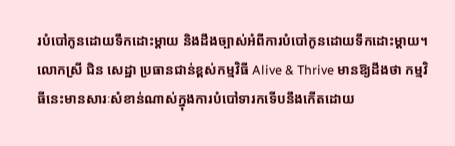របំបៅកូនដោយទឹកដោះម្តាយ និងដឹងច្បាស់អំពីការបំបៅកូនដោយទឹកដោះម្តាយ។
លោកស្រី ជិន សេដ្ឋា ប្រធានជាន់ខ្ពស់កម្មវិធី Alive & Thrive មានឱ្យដឹងថា កម្មវិធីនេះមានសារៈសំខាន់ណាស់ក្នុងការបំបៅទារកទើបនឹងកើតដោយ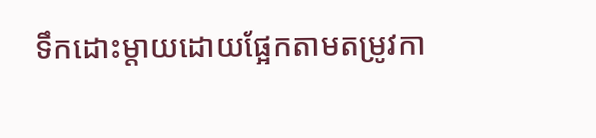ទឹកដោះម្តាយដោយផ្អែកតាមតម្រូវកា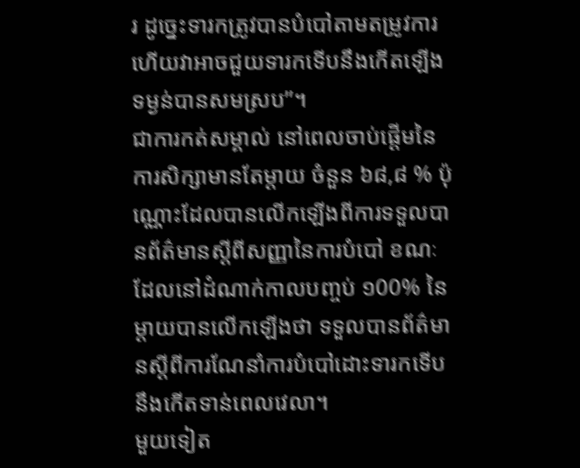រ ដូច្នេះទារកត្រូវបានបំបៅតាមតម្រូវការ ហើយវាអាចជួយទារកទើបនឹងកើតឡើងទម្ងន់បានសមស្រប”។
ជាការកត់សម្គាល់ នៅពេលចាប់ផ្តើមនៃការសិក្សាមានតែម្តាយ ចំនួន ៦៨,៨ % ប៉ុណ្ណោះដែលបានលើកឡើងពីការទទួលបានព័ត៌មានស្តីពីសញ្ញានៃការបំបៅ ខណៈដែលនៅដំណាក់កាលបញ្ចប់ ១00% នៃម្តាយបានលើកឡើងថា ទទួលបានព័ត៌មានស្តីពីការណែនាំការបំបៅដោះទារកទើបនឹងកើតទាន់ពេលវេលា។
មួយទៀត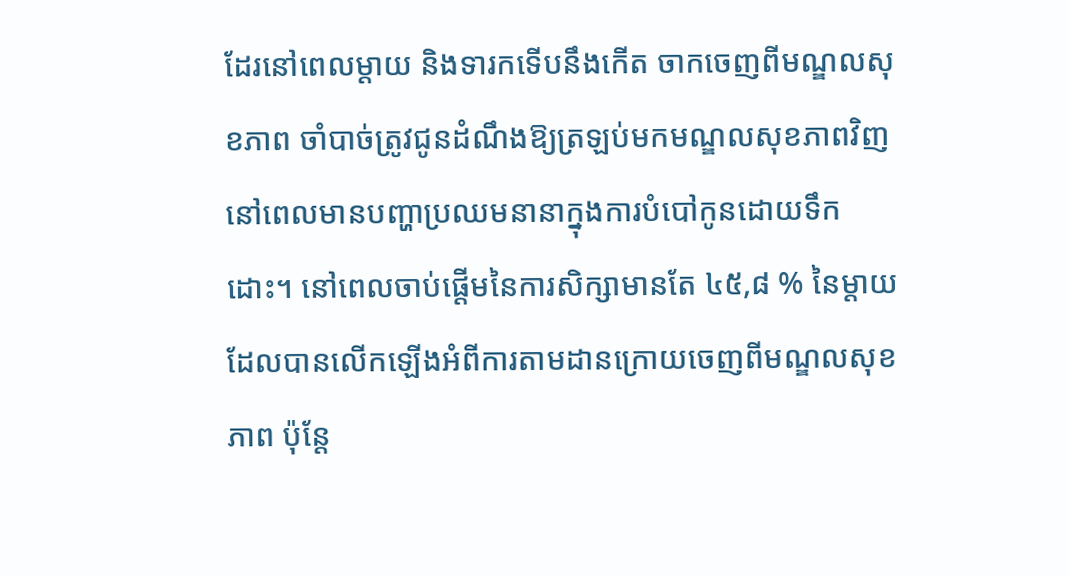ដែរនៅពេលម្តាយ និងទារកទើបនឹងកើត ចាកចេញពីមណ្ឌលសុខភាព ចាំបាច់ត្រូវជូនដំណឹងឱ្យត្រឡប់មកមណ្ឌលសុខភាពវិញ នៅពេលមានបញ្ហាប្រឈមនានាក្នុងការបំបៅកូនដោយទឹកដោះ។ នៅពេលចាប់ផ្តើមនៃការសិក្សាមានតែ ៤៥,៨ % នៃម្តាយដែលបានលើកឡើងអំពីការតាមដានក្រោយចេញពីមណ្ឌលសុខភាព ប៉ុន្តែ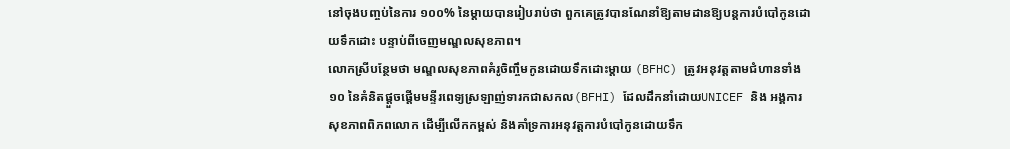នៅចុងបញ្ចប់នៃការ ១០០% នៃម្តាយបានរៀបរាប់ថា ពួកគេត្រូវបានណែនាំឱ្យតាមដានឱ្យបន្តការបំបៅកូនដោយទឹកដោះ បន្ទាប់ពីចេញមណ្ឌលសុខភាព។
លោកស្រីបន្ថែមថា មណ្ឌលសុខភាពគំរូចិញ្ចឹមកូនដោយទឹកដោះម្តាយ (BFHC) ត្រូវអនុវត្តតាមជំហានទាំង ១០ នៃគំនិតផ្តួចផ្តើមមន្ទីរពេទ្យស្រឡាញ់ទារកជាសកល(BFHI) ដែលដឹកនាំដោយUNICEF និង អង្គការសុខភាពពិភពលោក ដើម្បីលើកកម្ពស់ និងគាំទ្រការអនុវត្តការបំបៅកូនដោយទឹក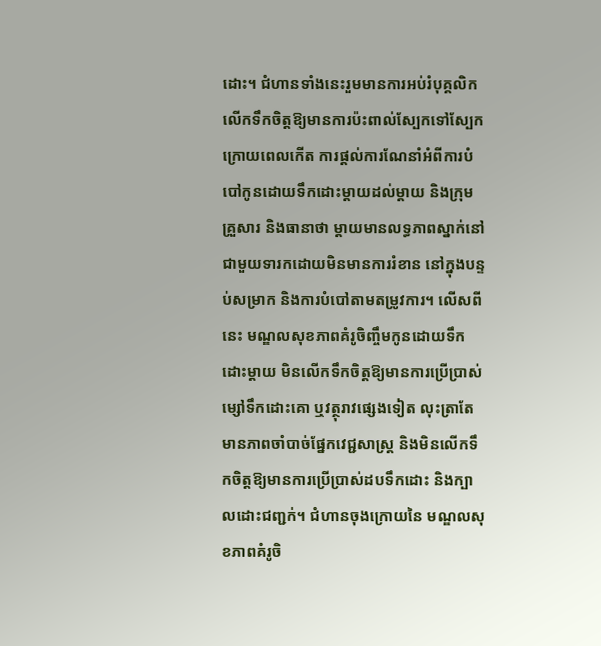ដោះ។ ជំហានទាំងនេះរួមមានការអប់រំបុគ្គលិក លើកទឹកចិត្តឱ្យមានការប៉ះពាល់ស្បែកទៅស្បែកក្រោយពេលកើត ការផ្តល់ការណែនាំអំពីការបំបៅកូនដោយទឹកដោះម្តាយដល់ម្តាយ និងក្រុមគ្រួសារ និងធានាថា ម្តាយមានលទ្ធភាពស្នាក់នៅជាមួយទារកដោយមិនមានការរំខាន នៅក្នុងបន្ទប់សម្រាក និងការបំបៅតាមតម្រូវការ។ លើសពីនេះ មណ្ឌលសុខភាពគំរូចិញ្ចឹមកូនដោយទឹកដោះម្តាយ មិនលើកទឹកចិត្តឱ្យមានការប្រើប្រាស់ម្សៅទឹកដោះគោ ឬវត្ថុរាវផ្សេងទៀត លុះត្រាតែមានភាពចាំបាច់ផ្នែកវេជ្ជសាស្ត្រ និងមិនលើកទឹកចិត្តឱ្យមានការប្រើប្រាស់ដបទឹកដោះ និងក្បាលដោះជញ្ជក់។ ជំហានចុងក្រោយនៃ មណ្ឌលសុខភាពគំរូចិ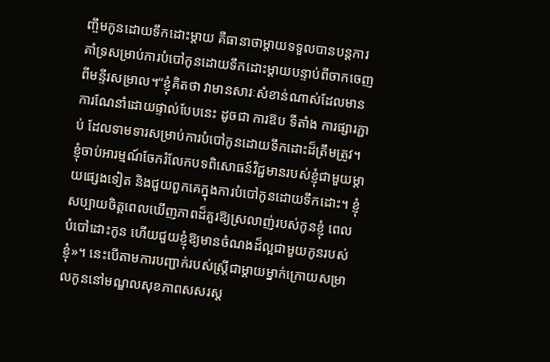ញ្ចឹមកូនដោយទឹកដោះម្តាយ គឺធានាថាម្តាយទទួលបានបន្តការគាំទ្រសម្រាប់ការបំបៅកូនដោយទឹកដោះម្តាយបន្ទាប់ពីចាកចេញពីមន្ទីរសម្រាល។“ខ្ញុំគិតថា វាមានសារៈសំខាន់ណាស់ដែលមានការណែនាំដោយផ្ទាល់បែបនេះ ដូចជា ការឱប ទីតាំង ការផ្សារភ្ជាប់ ដែលទាមទារសម្រាប់ការបំបៅកូនដោយទឹកដោះដ៏ត្រឹមត្រូវ។ ខ្ញុំចាប់អារម្មណ៍ចែករំលែកបទពិសោធន៍វិជ្ជមានរបស់ខ្ញុំជាមួយម្តាយផ្សេងទៀត និងជួយពួកគេក្នុងការបំបៅកូនដោយទឹកដោះ។ ខ្ញុំសប្បាយចិត្តពេលឃើញភាពដ៏គួរឱ្យស្រលាញ់របស់កូនខ្ញុំ ពេលបំបៅដោះកូន ហើយជួយខ្ញុំឱ្យមានចំណងដ៏ល្អជាមួយកូនរបស់ខ្ញុំ»។ នេះបើតាមការបញ្ជាក់របស់ស្រ្តីជាម្តាយម្នាក់ក្រោយសម្រាលកូននៅមណ្ឌលសុខភាពសសរស្ត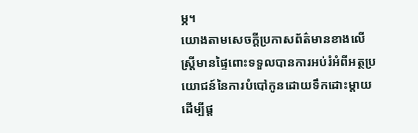ម្ភ។
យោងតាមសេចក្តីប្រកាសព័ត៌មានខាងលើ ស្ត្រីមានផ្ទៃពោះទទួលបានការអប់រំអំពីអត្ថប្រយោជន៍នៃការបំបៅកូនដោយទឹកដោះម្តាយ ដើម្បីផ្ត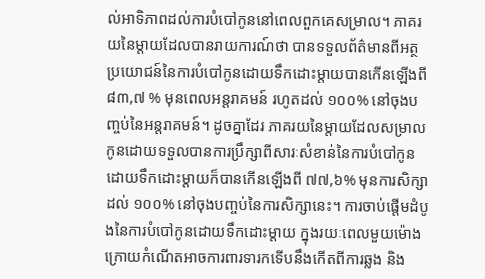ល់អាទិភាពដល់ការបំបៅកូននៅពេលពួកគេសម្រាល។ ភាគរយនៃម្តាយដែលបានរាយការណ៍ថា បានទទួលព័ត៌មានពីអត្ថប្រយោជន៍នៃការបំបៅកូនដោយទឹកដោះម្តាយបានកើនឡើងពី ៨៣,៧ % មុនពេលអន្តរាគមន៍ រហូតដល់ ១០០% នៅចុងបញ្ចប់នៃអន្តរាគមន៍។ ដូចគ្នាដែរ ភាគរយនៃម្តាយដែលសម្រាលកូនដោយទទួលបានការប្រឹក្សាពីសារៈសំខាន់នៃការបំបៅកូនដោយទឹកដោះម្តាយក៏បានកើនឡើងពី ៧៧,៦% មុនការសិក្សា ដល់ ១០០% នៅចុងបញ្ចប់នៃការសិក្សានេះ។ ការចាប់ផ្តើមដំបូងនៃការបំបៅកូនដោយទឹកដោះម្តាយ ក្នុងរយៈពេលមួយម៉ោងក្រោយកំណើតអាចការពារទារកទើបនឹងកើតពីការឆ្លង និង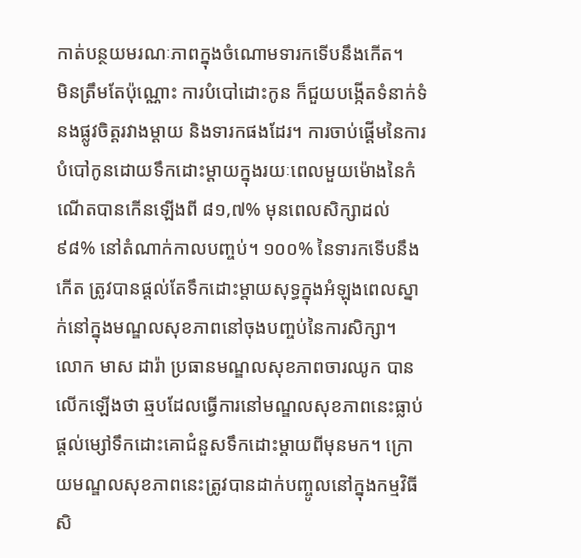កាត់បន្ថយមរណៈភាពក្នុងចំណោមទារកទើបនឹងកើត។
មិនត្រឹមតែប៉ុណ្ណោះ ការបំបៅដោះកូន ក៏ជួយបង្កើតទំនាក់ទំនងផ្លូវចិត្តរវាងម្តាយ និងទារកផងដែរ។ ការចាប់ផ្តើមនៃការបំបៅកូនដោយទឹកដោះម្តាយក្នុងរយៈពេលមួយម៉ោងនៃកំណើតបានកើនឡើងពី ៨១,៧% មុនពេលសិក្សាដល់ ៩៨% នៅតំណាក់កាលបញ្ចប់។ ១០០% នៃទារកទើបនឹងកើត ត្រូវបានផ្តល់តែទឹកដោះម្តាយសុទ្ធក្នុងអំឡុងពេលស្នាក់នៅក្នុងមណ្ឌលសុខភាពនៅចុងបញ្ចប់នៃការសិក្សា។
លោក មាស ដារ៉ា ប្រធានមណ្ឌលសុខភាពចារឈូក បានលើកឡើងថា ឆ្មបដែលធ្វើការនៅមណ្ឌលសុខភាពនេះធ្លាប់ផ្តល់ម្សៅទឹកដោះគោជំនួសទឹកដោះម្តាយពីមុនមក។ ក្រោយមណ្ឌលសុខភាពនេះត្រូវបានដាក់បញ្ចូលនៅក្នុងកម្មវិធីសិ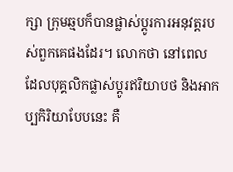ក្សា ក្រុមឆ្មបក៏បានផ្លាស់ប្តូរការអនុវត្តរបស់ពួកគេផងដែរ។ លោកថា នៅពេលដែលបុគ្គលិកផ្លាស់ប្តូរឥរិយាបថ និងអាកប្បកិរិយាបែបនេះ គឺ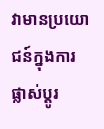វាមានប្រយោជន៍ក្នុងការផ្លាស់ប្តូរ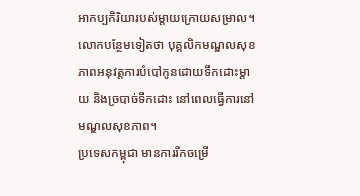អាកប្បកិរិយារបស់ម្តាយក្រោយសម្រាល។ លោកបន្ថែមទៀតថា បុគ្គលិកមណ្ឌលសុខភាពអនុវត្តការបំបៅកូនដោយទឹកដោះម្តាយ និងច្របាច់ទឹកដោះ នៅពេលធ្វើការនៅមណ្ឌលសុខភាព។
ប្រទេសកម្ពុជា មានការរីកចម្រើ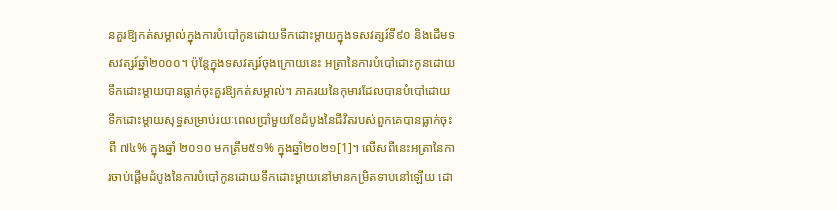នគួរឱ្យកត់សម្គាល់ក្នុងការបំបៅកូនដោយទឹកដោះម្តាយក្នុងទសវត្សរ៍ទី៩០ និងដើមទសវត្សរ៍ឆ្នាំ២០០០។ ប៉ុន្តែក្នុងទសវត្សរ៍ចុងក្រោយនេះ អត្រានៃការបំបៅដោះកូនដោយទឹកដោះម្តាយបានធ្លាក់ចុះគួរឱ្យកត់សម្គាល់។ ភាគរយនៃកុមារដែលបានបំបៅដោយទឹកដោះម្តាយសុទ្ធសម្រាប់រយៈពេលប្រាំមួយខែដំបូងនៃជីវិតរបស់ពួកគេបានធ្លាក់ចុះពី ៧៤% ក្នុងឆ្នាំ ២០១០ មកត្រឹម៥១% ក្នុងឆ្នាំ២០២១[1]។ លើសពីនេះអត្រានៃការចាប់ផ្តើមដំបូងនៃការបំបៅកូនដោយទឹកដោះម្តាយនៅមានកម្រិតទាបនៅឡើយ ដោ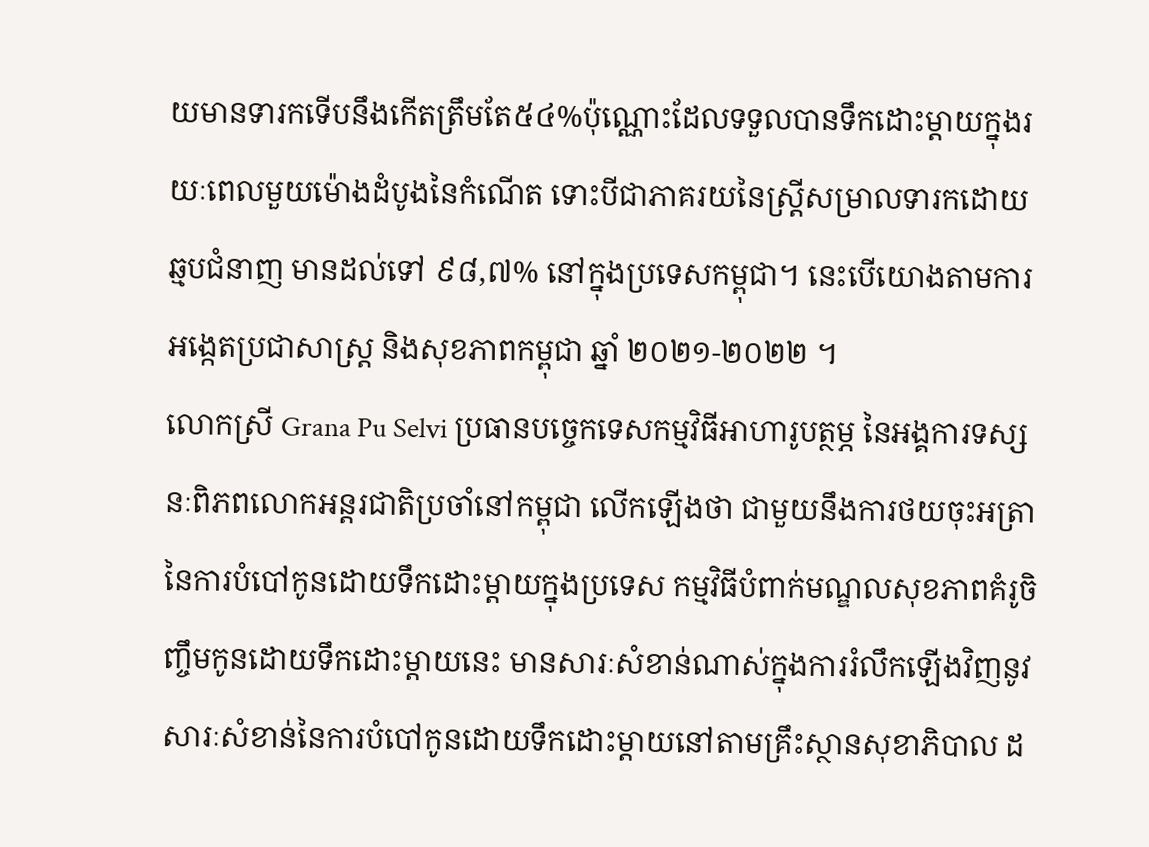យមានទារកទើបនឹងកើតត្រឹមតែ៥៤%ប៉ុណ្ណោះដែលទទួលបានទឹកដោះម្តាយក្នុងរយៈពេលមួយម៉ោងដំបូងនៃកំណើត ទោះបីជាភាគរយនៃស្ត្រីសម្រាលទារកដោយឆ្មបជំនាញ មានដល់ទៅ ៩៨,៧% នៅក្នុងប្រទេសកម្ពុជា។ នេះបើយោងតាមការអង្កេតប្រជាសាស្រ្ត និងសុខភាពកម្ពុជា ឆ្នាំ ២០២១-២០២២ ។
លោកស្រី Grana Pu Selvi ប្រធានបច្ចេកទេសកម្មវិធីអាហារូបត្ថម្ភ នៃអង្គការទស្សនៈពិភពលោកអន្តរជាតិប្រចាំនៅកម្ពុជា លើកឡើងថា ជាមួយនឹងការថយចុះអត្រានៃការបំបៅកូនដោយទឹកដោះម្តាយក្នុងប្រទេស កម្មវិធីបំពាក់មណ្ឌលសុខភាពគំរូចិញ្ចឹមកូនដោយទឹកដោះម្តាយនេះ មានសារៈសំខាន់ណាស់ក្នុងការរំលឹកឡើងវិញនូវសារៈសំខាន់នៃការបំបៅកូនដោយទឹកដោះម្តាយនៅតាមគ្រឹះស្ថានសុខាភិបាល ដ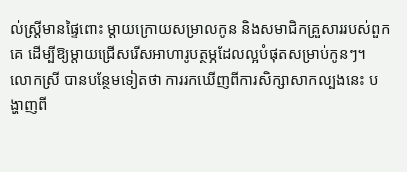ល់ស្ត្រីមានផ្ទៃពោះ ម្តាយក្រោយសម្រាលកូន និងសមាជិកគ្រួសាររបស់ពួកគេ ដើម្បីឱ្យម្តាយជ្រើសរើសអាហារូបត្ថម្ភដែលល្អបំផុតសម្រាប់កូនៗ។ លោកស្រី បានបន្ថែមទៀតថា ការរកឃើញពីការសិក្សាសាកល្បងនេះ បង្ហាញពី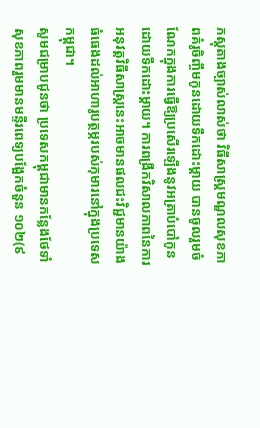ភស្តុតាងច្បាស់លាស់ថា វិធីសាស្រ្តមណ្ឌលសុខភាពគំរូចិញ្ចឹមកូនដោយទឹកដោះម្តាយ បានចូលរួមចំណែកក្នុងការធ្វើឱ្យប្រសើរឡើងនូវអត្រាបំបៅកូនដោយទឹកដោះម្តាយ។ ការពង្រីកវិសាលភាពនៃការអនុវត្តវិធីសាស្រ្តនេះអាចមានផលជះវិជ្ជមានយ៉ាងធំធេងដល់អាហារូបត្ថម្ភរបស់កុមារនៅក្នុងប្រទេសកម្ពុជា។
សូមជម្រាបជូនថា ប្រទេសកម្ពុជាមានកន្លែងថែទាំសុខភាពរួមមានមន្ទីរពេទ្យបង្អែកចំនួន ១០២(៩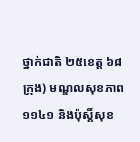ថ្នាក់ជាតិ ២៥ខេត្ត ៦៨ក្រុង) មណ្ឌលសុខភាព ១១៤១ និងប៉ុស្តិ៍សុខ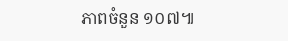ភាពចំនួន ១០៧៕